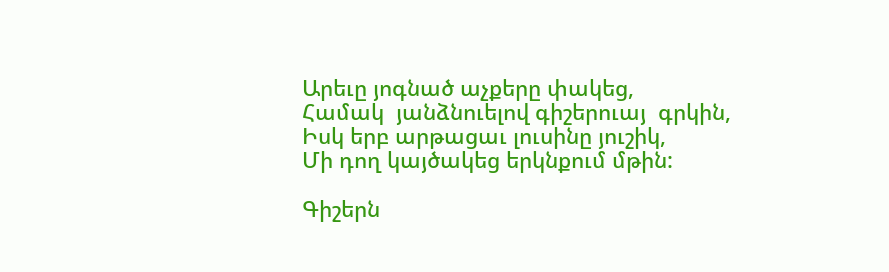Արեւը յոգնած աչքերը փակեց,
Համակ  յանձնուելով գիշերուայ  գրկին,
Իսկ երբ արթացաւ լուսինը յուշիկ,
Մի դող կայծակեց երկնքում մթին:

Գիշերն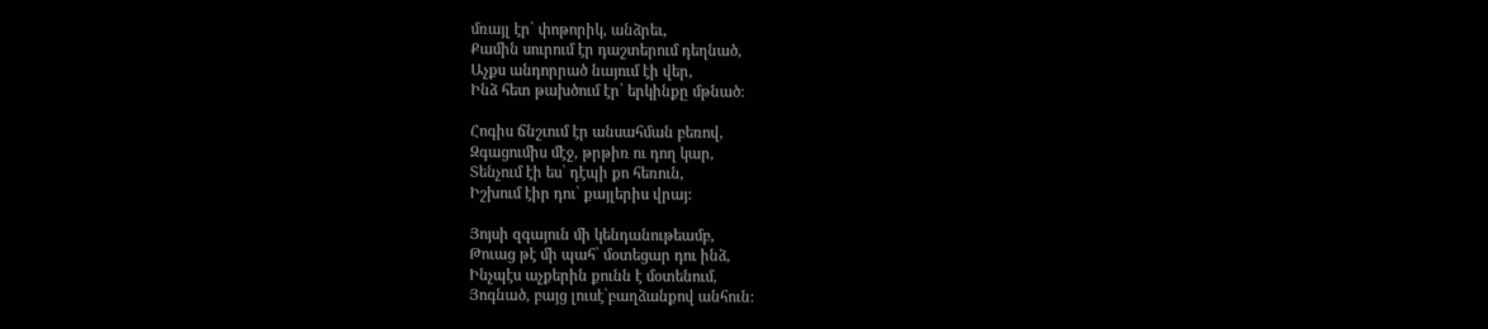մռայլ էր՝ փոթորիկ, անձրեւ,
Քամին սուրում էր դաշտերում դեղնած,
Աչքս անդորրած նայում էի վեր,
Ինձ հետ թախծում էր՝ երկինքը մթնած:

Հոգիս ճնշւում էր անսահման բեռով,
Զգացումիս մէջ, թրթիռ ու դող կար,
Տենչում էի ես՝ դէպի քո հեռուն,
Իշխում էիր դու՝ քայլերիս վրայ:

Յոյսի զգայուն մի կենդանութեամբ,
Թուաց թէ մի պահ՝ մօտեցար դու ինձ,
Ինչպէս աչքերին քունն է մօտենում,
Յոգնած, բայց լուսէ՝բաղձանքով անհուն: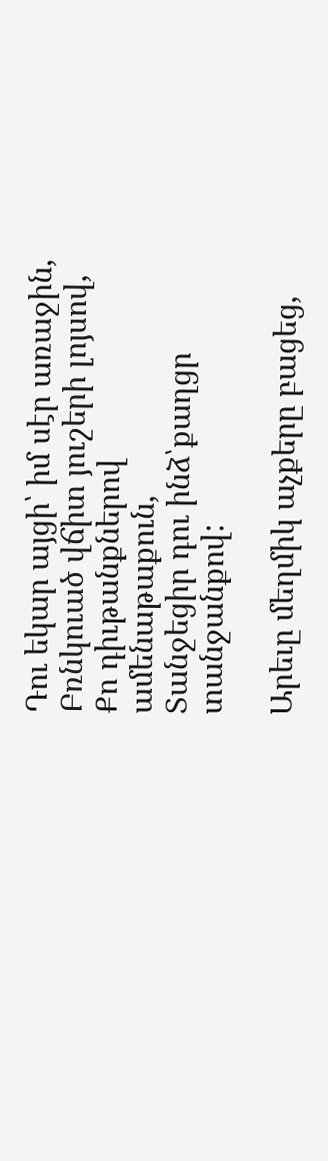Դու եկար այցի՝ իմ սէր առաջին,
Բռնկուած վճիտ յուշերի լոյսով,
Քո դիւթանքներով ամենաթաքուն,
Տանջեցիր դու ինձ՝քաղցր տանջանքով:

Արեւը մեղմիկ աչքերը բացեց,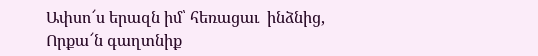Ափսո՜ս երազն իմ՝ հեռացաւ  ինձնից,
Որքա՜ն գաղտնիք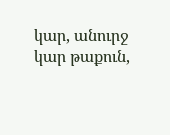կար, անուրջ կար թաքուն,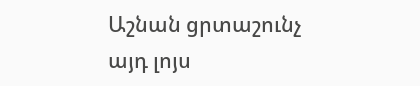Աշնան ցրտաշունչ այդ լոյս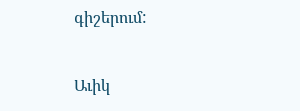գիշերում:


Աւիկ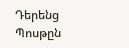Դերենց
Պոսթըն